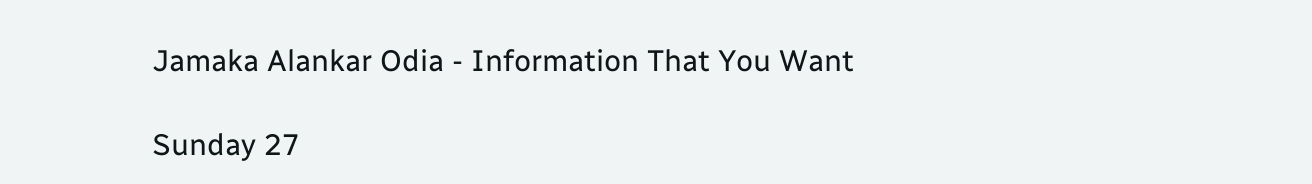Jamaka Alankar Odia - Information That You Want

Sunday 27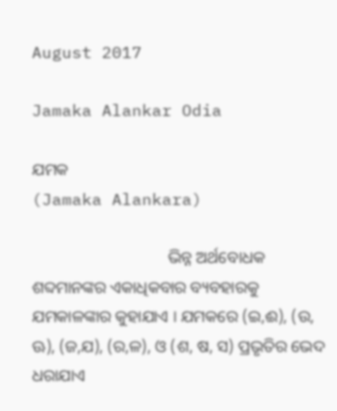August 2017

Jamaka Alankar Odia

ଯମକ
(Jamaka Alankara)

                                 ଭିନ୍ନ ଅର୍ଥବୋଧକ ଶବ୍ଦମାନଙ୍କର ଏକାଧିକବାର ବ୍ୟବହାରକୁ ଯମକାଳଙ୍କାର କୁହାଯାଏ । ଯମକରେ (ଇ,ଈ), (ଉ, ଊ), (ଜ,ଯ), (ର,ଳ), ଓ (ଶ, ଷ, ସ) ପ୍ରଭୃତିର ଭେଦ ଧରାଯାଏ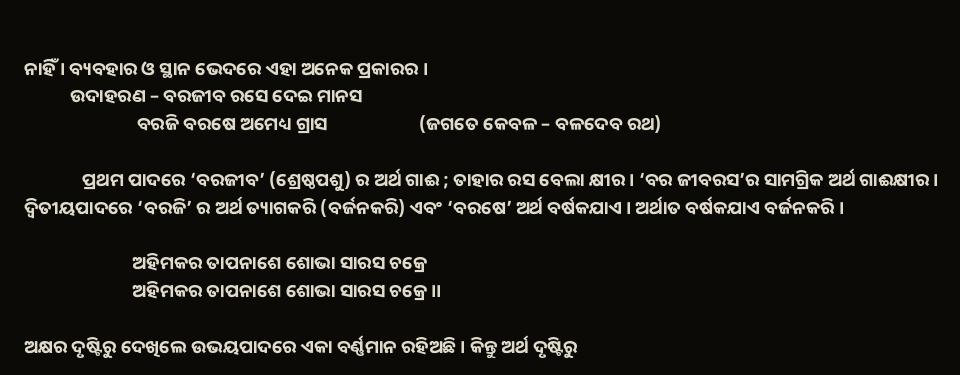ନାହିଁ । ବ୍ୟବହାର ଓ ସ୍ଥାନ ଭେଦରେ ଏହା ଅନେକ ପ୍ରକାରର ।
           ଉଦାହରଣ – ବରଜୀବ ରସେ ଦେଇ ମାନସ
                           ବରଜି ବରଷେ ଅମେଧ୍ୟ ଗ୍ରାସ                      (ଜଗତେ କେବଳ – ବଳଦେବ ରଥ)

              ପ୍ରଥମ ପାଦରେ ‘ବରଜୀବ’ (ଶ୍ରେଷ୍ଠପଶୁ) ର ଅର୍ଥ ଗାଈ ; ତାହାର ରସ ବେଲା କ୍ଷୀର । ‘ବର ଜୀବରସ’ର ସାମଗ୍ରିକ ଅର୍ଥ ଗାଈକ୍ଷୀର । ଦ୍ଵିତୀୟପାଦରେ ‘ବରଜି’ ର ଅର୍ଥ ତ୍ୟାଗକରି (ବର୍ଜନକରି) ଏବଂ ‘ବରଷେ’ ଅର୍ଥ ବର୍ଷକଯାଏ । ଅର୍ଥାତ ବର୍ଷକଯାଏ ବର୍ଜନକରି ।

                          ଅହିମକର ତାପନାଶେ ଶୋଭା ସାରସ ଚକ୍ରେ
                          ଅହିମକର ତାପନାଶେ ଶୋଭା ସାରସ ଚକ୍ରେ ।।

ଅକ୍ଷର ଦୃଷ୍ଟିରୁ ଦେଖିଲେ ଉଭୟପାଦରେ ଏକା ବର୍ଣ୍ଣମାନ ରହିଅଛି । କିନ୍ତୁ ଅର୍ଥ ଦୃଷ୍ଟିରୁ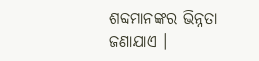ଶବ୍ଦମାନଙ୍କର ଭିନ୍ନତା ଜଣାଯାଏ ।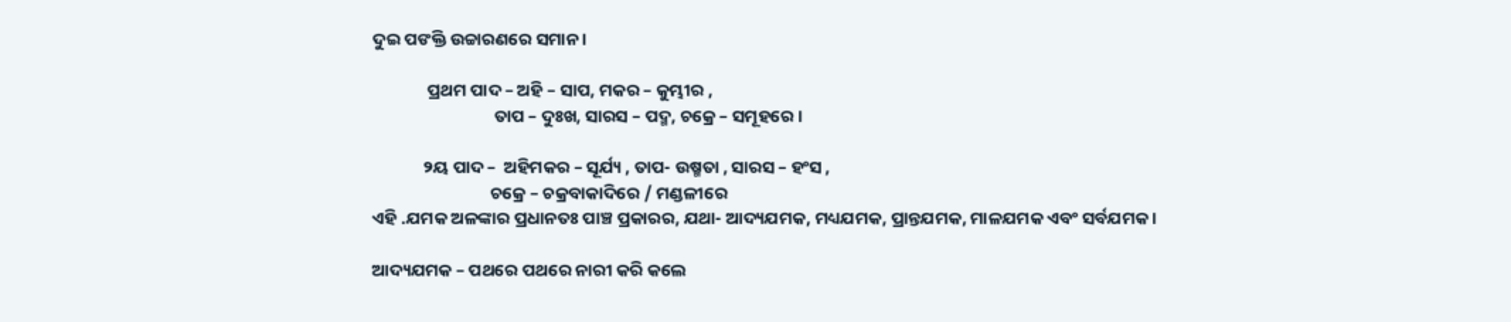ଦୁଇ ପଙକ୍ତି ଉଚ୍ଚାରଣରେ ସମାନ ।

              ପ୍ରଥମ ପାଦ – ଅହି – ସାପ, ମକର – କୁମ୍ଭୀର ,
                               ତାପ – ଦୁଃଖ, ସାରସ – ପଦ୍ମ, ଚକ୍ରେ – ସମୂହରେ ।

             ୨ୟ ପାଦ –  ଅହିମକର – ସୂର୍ଯ୍ୟ , ତାପ- ଉଷ୍ମତା , ସାରସ – ହଂସ ,
                              ଚକ୍ରେ – ଚକ୍ରବାକାଦିରେ / ମଣ୍ଡଳୀରେ
ଏହି .ଯମକ ଅଳଙ୍କାର ପ୍ରଧାନତଃ ପାଞ୍ଚ ପ୍ରକାରର, ଯଥା- ଆଦ୍ୟଯମକ, ମଧ୍ୟଯମକ, ପ୍ରାନ୍ତଯମକ, ମାଳଯମକ ଏବଂ ସର୍ବଯମକ ।

ଆଦ୍ୟଯମକ – ପଥରେ ପଥରେ ନାରୀ କରି କଲେ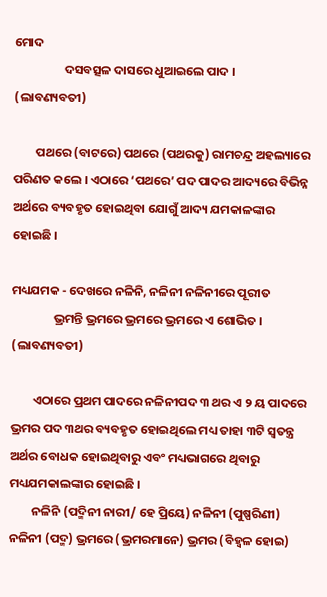ମୋଦ
                  ଦସବତ୍ସଳ ଦାସରେ ଧୁଆଇଲେ ପାଦ ।                  (ଲାବଣ୍ୟବତୀ)

        ପଥରେ (ବାଟରେ) ପଥରେ (ପଥରକୁ) ରାମଚନ୍ଦ୍ର ଅହଲ୍ୟାରେ ପରିଣତ କଲେ । ଏଠାରେ ‘ପଥରେ’ ପଦ ପାଦର ଆଦ୍ୟରେ ବିଭିନ୍ନ ଅର୍ଥରେ ବ୍ୟବହୃତ ହୋଇଥିବା ଯୋଗୁଁ ଆଦ୍ୟ ଯମକାଳଙ୍କାର ହୋଇଛି ।

ମଧ୍ୟଯମକ - ଦେଖରେ ନଳିନି, ନଳିନୀ ନଳିନୀରେ ପୂରୀତ
               ଭ୍ରମନ୍ତି ଭ୍ରମରେ ଭ୍ରମରେ ଭ୍ରମରେ ଏ ଶୋଭିତ ।                  (ଲାବଣ୍ୟବତୀ)

        ଏଠାରେ ପ୍ରଥମ ପାଦରେ ନଳିନୀପଦ ୩ ଥର ଏ ୨ ୟ ପାଦରେ ଭ୍ରମର ପଦ ୩ଥର ବ୍ୟବହୃତ ହୋଇଥିଲେ ମଧ୍ୟ ତାହା ୩ଟି ସ୍ଵତନ୍ତ୍ର ଅର୍ଥର ବୋଧକ ହୋଇଥିବାରୁ ଏବଂ ମଧ୍ୟଭାଗରେ ଥିବାରୁ ମଧ୍ୟଯମକାଲଙ୍କାର ହୋଇଛି ।
        ନଳିନି (ପଦ୍ମିନୀ ନାରୀ/ ହେ ପ୍ରିୟେ) ନଳିନୀ (ପୁଷ୍ପରିଣୀ) ନଳିନୀ (ପଦ୍ମ) ଭ୍ରମରେ (ଭ୍ରମରମାନେ) ଭ୍ରମର (ବିହ୍ଵଳ ହୋଇ)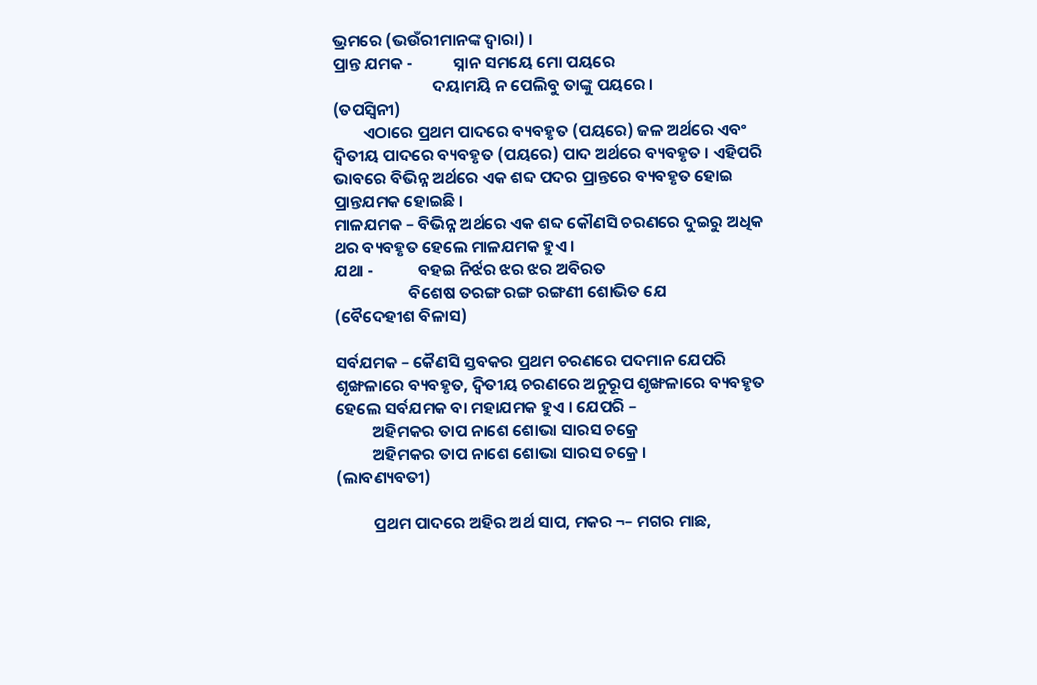ଭ୍ରମରେ (ଭଉଁରୀମାନଙ୍କ ଦ୍ଵାରା) ।
ପ୍ରାନ୍ତ ଯମକ -           ସ୍ନାନ ସମୟେ ମୋ ପୟରେ
                           ଦୟାମୟି ନ ପେଲିବୁ ତାଙ୍କୁ ପୟରେ ।                  (ତପସ୍ଵିନୀ)
        ଏଠାରେ ପ୍ରଥମ ପାଦରେ ବ୍ୟବହୃତ (ପୟରେ) ଜଳ ଅର୍ଥରେ ଏବଂ ଦ୍ଵିତୀୟ ପାଦରେ ବ୍ୟବହୃତ (ପୟରେ) ପାଦ ଅର୍ଥରେ ବ୍ୟବହୃତ । ଏହିପରି ଭାବରେ ବିଭିନ୍ନ ଅର୍ଥରେ ଏକ ଶବ୍ଦ ପଦର ପ୍ରାନ୍ତରେ ବ୍ୟବହୃତ ହୋଇ ପ୍ରାନ୍ତଯମକ ହୋଇଛି ।
ମାଳଯମକ – ବିଭିନ୍ନ ଅର୍ଥରେ ଏକ ଶବ୍ଦ କୌଣସି ଚରଣରେ ଦୁଇରୁ ଅଧିକ ଥର ବ୍ୟବହୃତ ହେଲେ ମାଳଯମକ ହୁଏ ।
ଯଥା -            ବହଇ ନିର୍ଝର ଝର ଝର ଅବିରତ
                    ବିଶେଷ ତରଙ୍ଗ ରଙ୍ଗ ରଙ୍ଗଣୀ ଶୋଭିତ ଯେ            (ବୈଦେହୀଶ ବିଳାସ)

ସର୍ବଯମକ – କୈଣସି ସ୍ତବକର ପ୍ରଥମ ଚରଣରେ ପଦମାନ ଯେପରି ଶୃଙ୍ଖଳାରେ ବ୍ୟବହୃତ, ଦ୍ଵିତୀୟ ଚରଣରେ ଅନୁରୂପ ଶୃଙ୍ଖଳାରେ ବ୍ୟବହୃତ ହେଲେ ସର୍ବଯମକ ବା ମହାଯମକ ହୁଏ । ଯେପରି –
          ଅହିମକର ତାପ ନାଶେ ଶୋଭା ସାରସ ଚକ୍ରେ
          ଅହିମକର ତାପ ନାଶେ ଶୋଭା ସାରସ ଚକ୍ରେ ।            (ଲାବଣ୍ୟବତୀ)

          ପ୍ରଥମ ପାଦରେ ଅହିର ଅର୍ଥ ସାପ, ମକର ¬– ମଗର ମାଛ,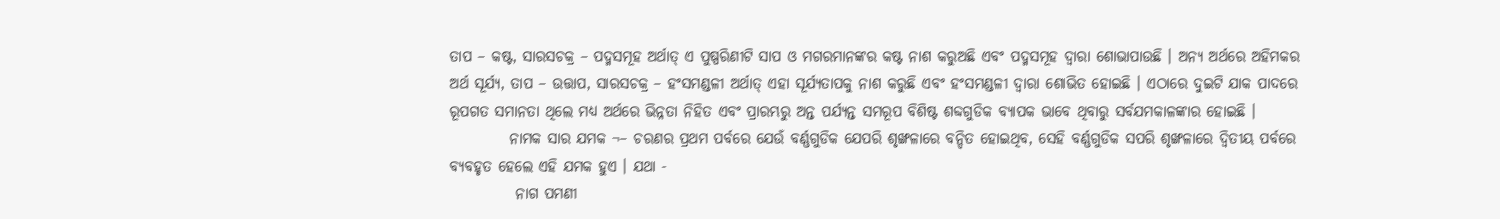ତାପ – କଷ୍ଟ, ସାରସଚକ୍ର – ପଦ୍ମସମୂହ ଅର୍ଥାତ୍ ଏ ପୁଷ୍ପରିଣୀଟି ସାପ ଓ ମଗରମାନଙ୍କର କଷ୍ଟ ନାଶ କରୁଅଛି ଏବଂ ପଦ୍ମସମୂହ ଦ୍ଵାରା ଶୋଭାପାଉଛି । ଅନ୍ୟ ଅର୍ଥରେ ଅହିମକର ଅର୍ଥ ସୂର୍ଯ୍ୟ, ତାପ – ଉତ୍ତାପ, ସାରସଚକ୍ର – ହଂସମଣ୍ଡଳୀ ଅର୍ଥାତ୍ ଏହା ସୂର୍ଯ୍ୟତାପକୁ ନାଶ କରୁଛି ଏବଂ ହଂସମଣ୍ଡଳୀ ଦ୍ଵାରା ଶୋଭିତ ହୋଇଛି । ଏଠାରେ ଦୁଇଟି ଯାକ ପାଦରେ ରୂପଗତ ସମାନତା ଥିଲେ ମଧ୍ୟ ଅର୍ଥରେ ଭିନ୍ନତା ନିହିତ ଏବଂ ପ୍ରାରମ୍ଭରୁ ଅନ୍ତ ପର୍ଯ୍ୟନ୍ତ ସମରୂପ ବିଶିଷ୍ଟ ଶବ୍ଦଗୁଡିକ ବ୍ୟାପକ ଭାବେ ଥିବାରୁ ସର୍ବଯମକାଳଙ୍କାର ହୋଇଛି ।
          ନାମକ ସାର ଯମକ ¬– ଚରଣର ପ୍ରଥମ ପର୍ବରେ ଯେଉଁ ବର୍ଣ୍ଣଗୁଡିକ ଯେପରି ଶୃଙ୍ଖଳାରେ ବନ୍ଦିତ ହୋଇଥିବ, ସେହି ବର୍ଣ୍ଣଗୁଡିକ ସପରି ଶୃଙ୍ଖଳାରେ ଦ୍ଵିତୀୟ ପର୍ବରେ ବ୍ୟବହୃତ ହେଲେ ଏହି ଯମକ ହୁଏ । ଯଥା -
           ନାଗ ପମଣୀ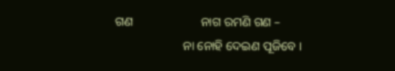ଗଣ                      ନାଗ ରମଣି ଗଣ –
                      ନା ନୋହି ଦେଇଣ ପୂଜିବେ ।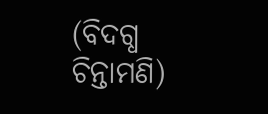(ବିଦଗ୍ଧ ଚିନ୍ତାମଣି)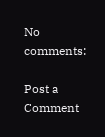No comments:

Post a Comment